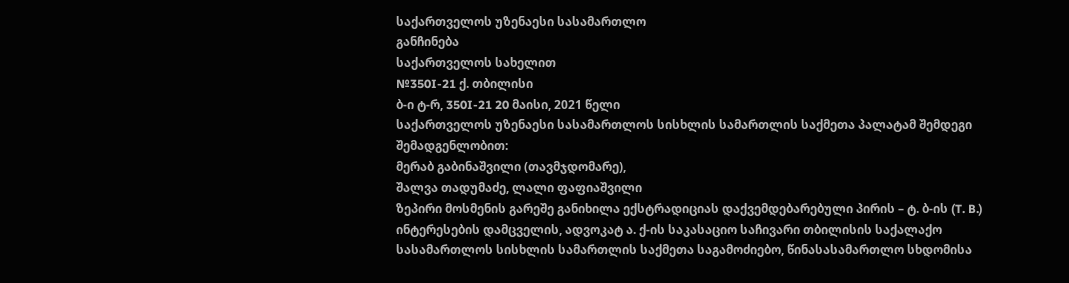საქართველოს უზენაესი სასამართლო
განჩინება
საქართველოს სახელით
№350I-21 ქ. თბილისი
ბ-ი ტ-რ, 350I-21 20 მაისი, 2021 წელი
საქართველოს უზენაესი სასამართლოს სისხლის სამართლის საქმეთა პალატამ შემდეგი შემადგენლობით:
მერაბ გაბინაშვილი (თავმჯდომარე),
შალვა თადუმაძე, ლალი ფაფიაშვილი
ზეპირი მოსმენის გარეშე განიხილა ექსტრადიციას დაქვემდებარებული პირის – ტ. ბ-ის (T. B.) ინტერესების დამცველის, ადვოკატ ა. ქ-ის საკასაციო საჩივარი თბილისის საქალაქო სასამართლოს სისხლის სამართლის საქმეთა საგამოძიებო, წინასასამართლო სხდომისა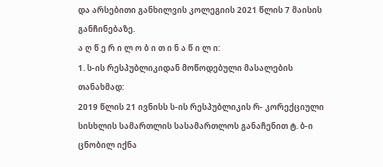და არსებითი განხილვის კოლეგიის 2021 წლის 7 მაისის განჩინებაზე.
ა ღ წ ე რ ი ლ ო ბ ი თ ი ნ ა წ ი ლ ი:
1. ს-ის რესპუბლიკიდან მოწოდებული მასალების თანახმად:
2019 წლის 21 ივნისს ს-ის რესპუბლიკის რ- კორექციული სისხლის სამართლის სასამართლოს განაჩენით ტ. ბ-ი ცნობილ იქნა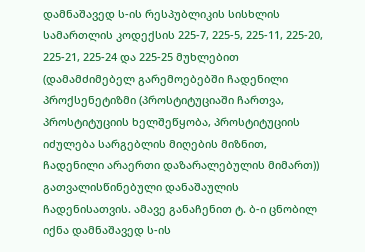დამნაშავედ ს-ის რესპუბლიკის სისხლის სამართლის კოდექსის 225-7, 225-5, 225-11, 225-20, 225-21, 225-24 და 225-25 მუხლებით (დამამძიმებელ გარემოებებში ჩადენილი პროქსენეტიზმი (პროსტიტუციაში ჩართვა, პროსტიტუციის ხელშეწყობა, პროსტიტუციის იძულება სარგებლის მიღების მიზნით, ჩადენილი არაერთი დაზარალებულის მიმართ)) გათვალისწინებული დანაშაულის ჩადენისათვის. ამავე განაჩენით ტ. ბ-ი ცნობილ იქნა დამნაშავედ ს-ის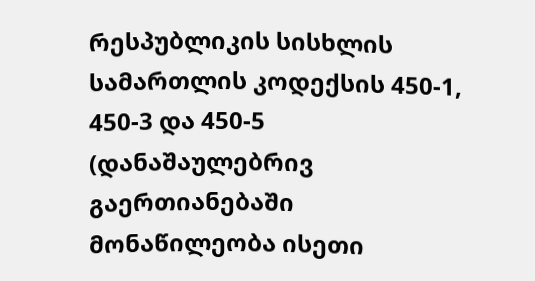რესპუბლიკის სისხლის სამართლის კოდექსის 450-1, 450-3 და 450-5 (დანაშაულებრივ გაერთიანებაში მონაწილეობა ისეთი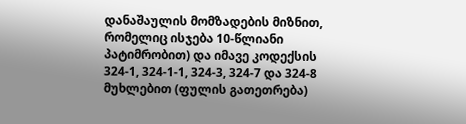დანაშაულის მომზადების მიზნით, რომელიც ისჯება 10-წლიანი პატიმრობით) და იმავე კოდექსის 324-1, 324-1-1, 324-3, 324-7 და 324-8 მუხლებით (ფულის გათეთრება)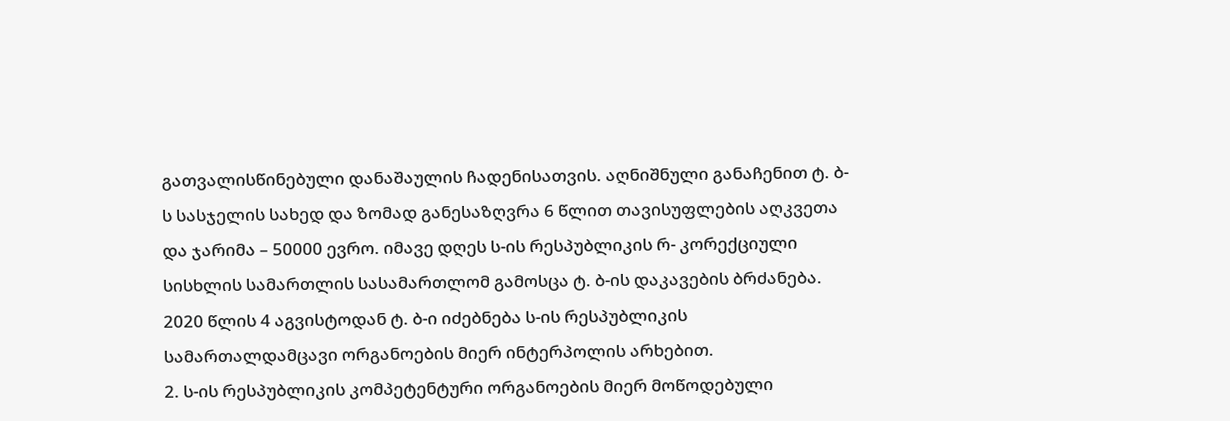გათვალისწინებული დანაშაულის ჩადენისათვის. აღნიშნული განაჩენით ტ. ბ-ს სასჯელის სახედ და ზომად განესაზღვრა 6 წლით თავისუფლების აღკვეთა და ჯარიმა – 50000 ევრო. იმავე დღეს ს-ის რესპუბლიკის რ- კორექციული სისხლის სამართლის სასამართლომ გამოსცა ტ. ბ-ის დაკავების ბრძანება. 2020 წლის 4 აგვისტოდან ტ. ბ-ი იძებნება ს-ის რესპუბლიკის სამართალდამცავი ორგანოების მიერ ინტერპოლის არხებით.
2. ს-ის რესპუბლიკის კომპეტენტური ორგანოების მიერ მოწოდებული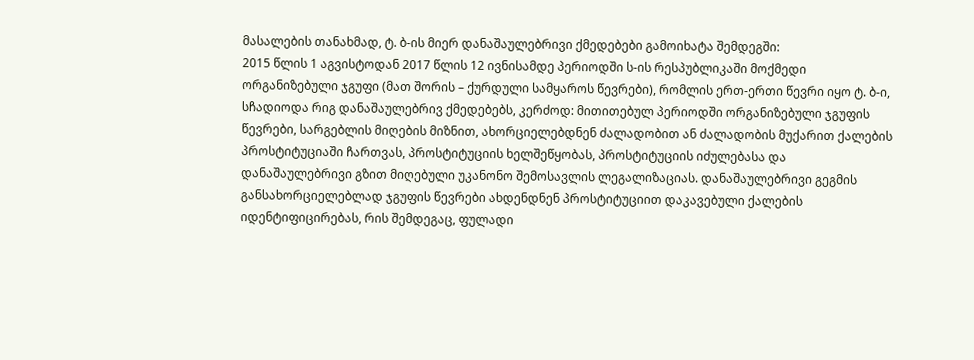მასალების თანახმად, ტ. ბ-ის მიერ დანაშაულებრივი ქმედებები გამოიხატა შემდეგში:
2015 წლის 1 აგვისტოდან 2017 წლის 12 ივნისამდე პერიოდში ს-ის რესპუბლიკაში მოქმედი ორგანიზებული ჯგუფი (მათ შორის – ქურდული სამყაროს წევრები), რომლის ერთ-ერთი წევრი იყო ტ. ბ-ი, სჩადიოდა რიგ დანაშაულებრივ ქმედებებს, კერძოდ: მითითებულ პერიოდში ორგანიზებული ჯგუფის წევრები, სარგებლის მიღების მიზნით, ახორციელებდნენ ძალადობით ან ძალადობის მუქარით ქალების პროსტიტუციაში ჩართვას, პროსტიტუციის ხელშეწყობას, პროსტიტუციის იძულებასა და დანაშაულებრივი გზით მიღებული უკანონო შემოსავლის ლეგალიზაციას. დანაშაულებრივი გეგმის განსახორციელებლად ჯგუფის წევრები ახდენდნენ პროსტიტუციით დაკავებული ქალების იდენტიფიცირებას, რის შემდეგაც, ფულადი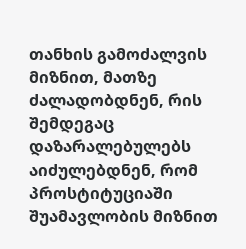თანხის გამოძალვის მიზნით, მათზე ძალადობდნენ, რის შემდეგაც დაზარალებულებს აიძულებდნენ, რომ პროსტიტუციაში შუამავლობის მიზნით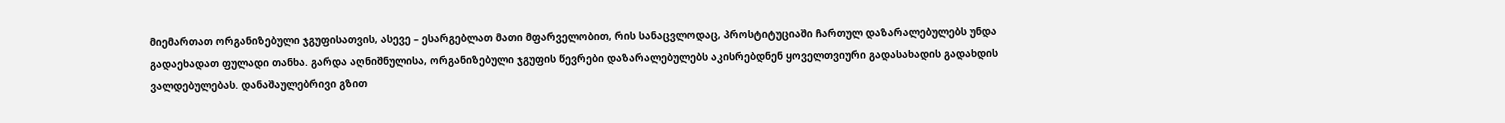მიემართათ ორგანიზებული ჯგუფისათვის, ასევე – ესარგებლათ მათი მფარველობით, რის სანაცვლოდაც, პროსტიტუციაში ჩართულ დაზარალებულებს უნდა გადაეხადათ ფულადი თანხა. გარდა აღნიშნულისა, ორგანიზებული ჯგუფის წევრები დაზარალებულებს აკისრებდნენ ყოველთვიური გადასახადის გადახდის ვალდებულებას. დანაშაულებრივი გზით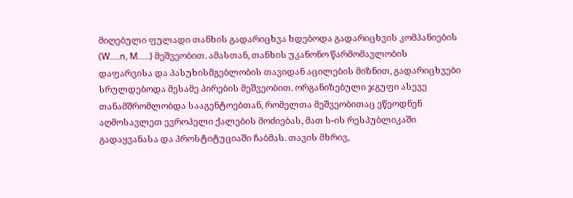მიღებული ფულადი თანხის გადარიცხვა ხდებოდა გადარიცხვის კომპანიების (W.....n, M......) მეშვეობით. ამასთან, თანხის უკანონო წარმომავლობის დაფარვისა და პასუხისმგებლობის თავიდან აცილების მიზნით, გადარიცხვები სრულდებოდა მესამე პირების მეშვეობით. ორგანიზებული ჯგუფი ასევე თანამშრომლობდა სააგენტოებთან, რომელთა მეშვეობითაც ეწეოდნენ აღმოსავლეთ ევროპელი ქალების მოძიებას, მათ ს-ის რესპუბლიკაში გადაყვანასა და პროსტიტუციაში ჩაბმას. თავის მხრივ,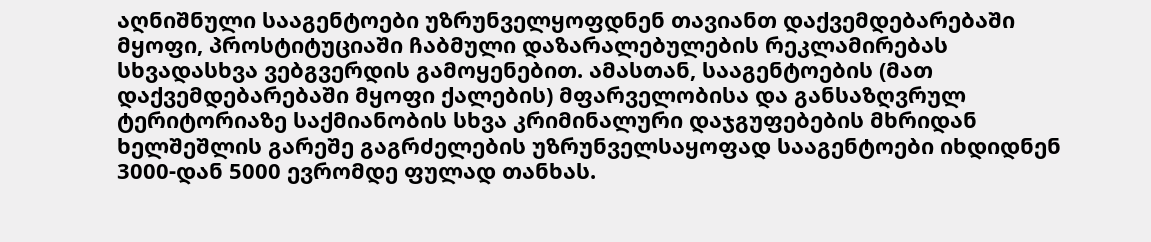აღნიშნული სააგენტოები უზრუნველყოფდნენ თავიანთ დაქვემდებარებაში მყოფი, პროსტიტუციაში ჩაბმული დაზარალებულების რეკლამირებას სხვადასხვა ვებგვერდის გამოყენებით. ამასთან, სააგენტოების (მათ დაქვემდებარებაში მყოფი ქალების) მფარველობისა და განსაზღვრულ ტერიტორიაზე საქმიანობის სხვა კრიმინალური დაჯგუფებების მხრიდან ხელშეშლის გარეშე გაგრძელების უზრუნველსაყოფად სააგენტოები იხდიდნენ 3000-დან 5000 ევრომდე ფულად თანხას.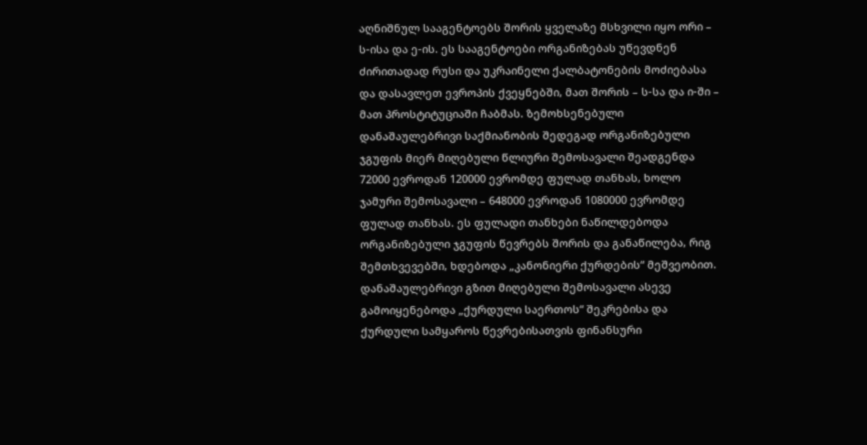აღნიშნულ სააგენტოებს შორის ყველაზე მსხვილი იყო ორი – ს-ისა და ე-ის. ეს სააგენტოები ორგანიზებას უწევდნენ ძირითადად რუსი და უკრაინელი ქალბატონების მოძიებასა და დასავლეთ ევროპის ქვეყნებში, მათ შორის – ს-სა და ი-ში – მათ პროსტიტუციაში ჩაბმას. ზემოხსენებული დანაშაულებრივი საქმიანობის შედეგად ორგანიზებული ჯგუფის მიერ მიღებული წლიური შემოსავალი შეადგენდა 72000 ევროდან 120000 ევრომდე ფულად თანხას, ხოლო ჯამური შემოსავალი – 648000 ევროდან 1080000 ევრომდე ფულად თანხას. ეს ფულადი თანხები ნაწილდებოდა ორგანიზებული ჯგუფის წევრებს შორის და განაწილება, რიგ შემთხვევებში, ხდებოდა „კანონიერი ქურდების“ მეშვეობით. დანაშაულებრივი გზით მიღებული შემოსავალი ასევე გამოიყენებოდა „ქურდული საერთოს“ შეკრებისა და ქურდული სამყაროს წევრებისათვის ფინანსური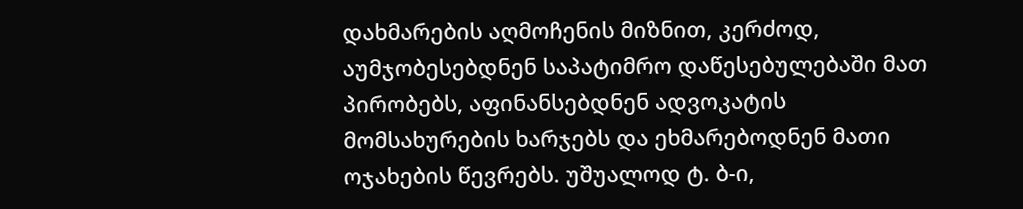დახმარების აღმოჩენის მიზნით, კერძოდ, აუმჯობესებდნენ საპატიმრო დაწესებულებაში მათ პირობებს, აფინანსებდნენ ადვოკატის მომსახურების ხარჯებს და ეხმარებოდნენ მათი ოჯახების წევრებს. უშუალოდ ტ. ბ-ი,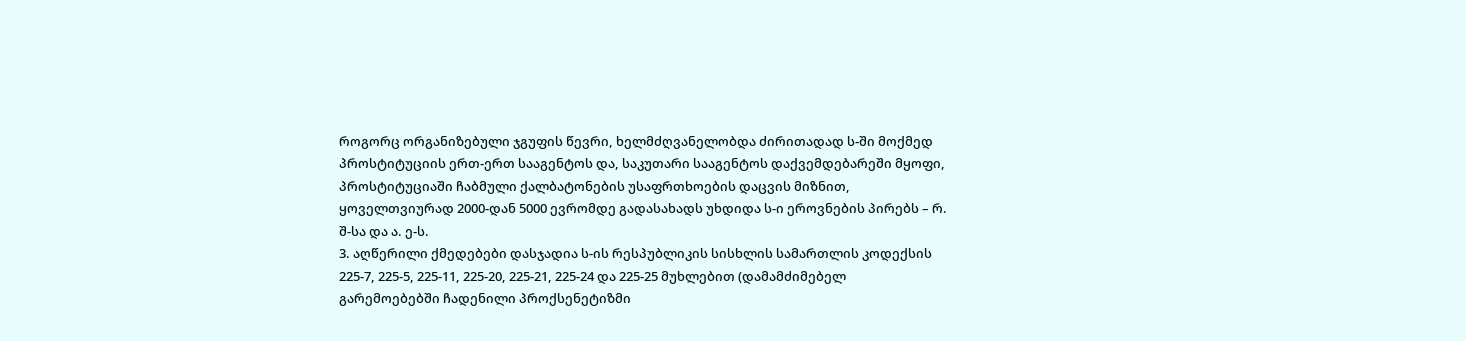როგორც ორგანიზებული ჯგუფის წევრი, ხელმძღვანელობდა ძირითადად ს-ში მოქმედ პროსტიტუციის ერთ-ერთ სააგენტოს და, საკუთარი სააგენტოს დაქვემდებარეში მყოფი, პროსტიტუციაში ჩაბმული ქალბატონების უსაფრთხოების დაცვის მიზნით, ყოველთვიურად 2000-დან 5000 ევრომდე გადასახადს უხდიდა ს-ი ეროვნების პირებს – რ. შ-სა და ა. ე-ს.
3. აღწერილი ქმედებები დასჯადია ს-ის რესპუბლიკის სისხლის სამართლის კოდექსის 225-7, 225-5, 225-11, 225-20, 225-21, 225-24 და 225-25 მუხლებით (დამამძიმებელ გარემოებებში ჩადენილი პროქსენეტიზმი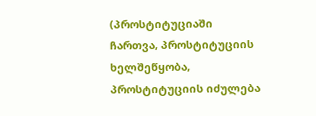(პროსტიტუციაში ჩართვა, პროსტიტუციის ხელშეწყობა, პროსტიტუციის იძულება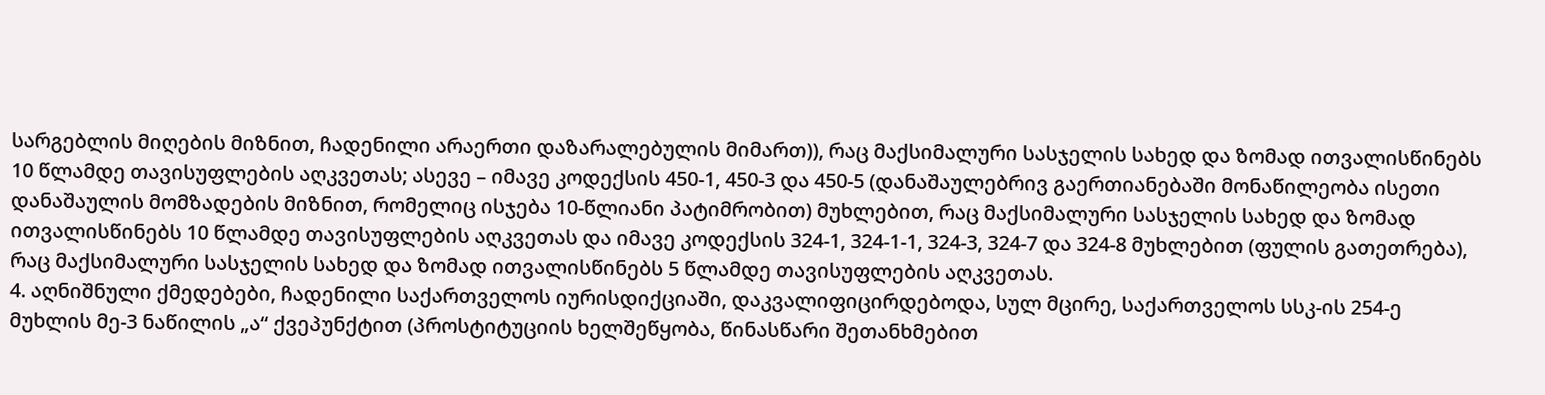სარგებლის მიღების მიზნით, ჩადენილი არაერთი დაზარალებულის მიმართ)), რაც მაქსიმალური სასჯელის სახედ და ზომად ითვალისწინებს 10 წლამდე თავისუფლების აღკვეთას; ასევე – იმავე კოდექსის 450-1, 450-3 და 450-5 (დანაშაულებრივ გაერთიანებაში მონაწილეობა ისეთი დანაშაულის მომზადების მიზნით, რომელიც ისჯება 10-წლიანი პატიმრობით) მუხლებით, რაც მაქსიმალური სასჯელის სახედ და ზომად ითვალისწინებს 10 წლამდე თავისუფლების აღკვეთას და იმავე კოდექსის 324-1, 324-1-1, 324-3, 324-7 და 324-8 მუხლებით (ფულის გათეთრება), რაც მაქსიმალური სასჯელის სახედ და ზომად ითვალისწინებს 5 წლამდე თავისუფლების აღკვეთას.
4. აღნიშნული ქმედებები, ჩადენილი საქართველოს იურისდიქციაში, დაკვალიფიცირდებოდა, სულ მცირე, საქართველოს სსკ-ის 254-ე მუხლის მე-3 ნაწილის „ა“ ქვეპუნქტით (პროსტიტუციის ხელშეწყობა, წინასწარი შეთანხმებით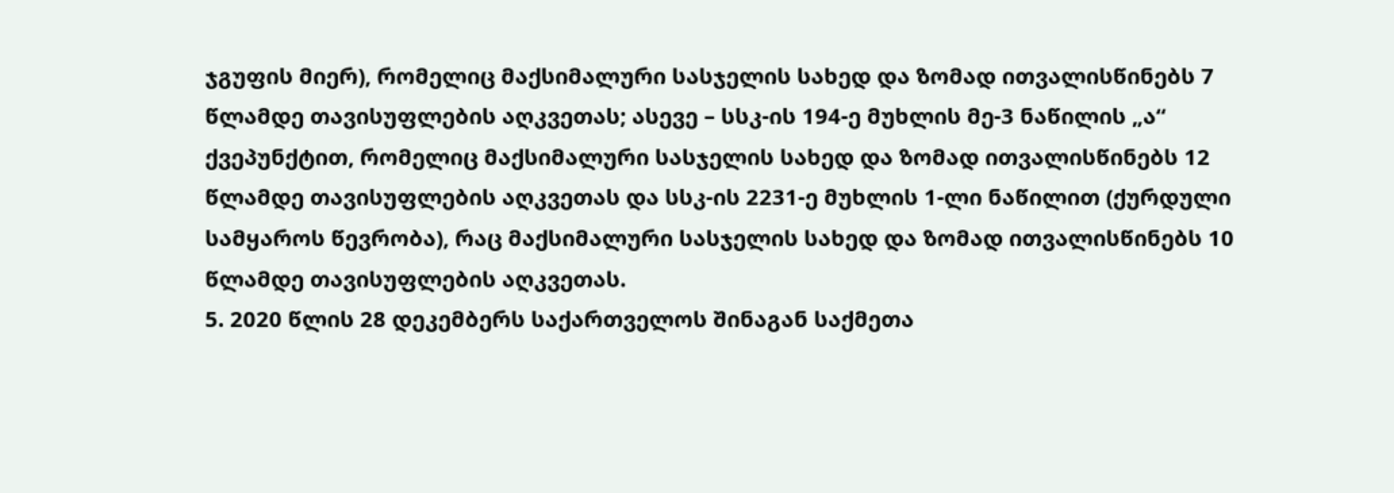ჯგუფის მიერ), რომელიც მაქსიმალური სასჯელის სახედ და ზომად ითვალისწინებს 7 წლამდე თავისუფლების აღკვეთას; ასევე – სსკ-ის 194-ე მუხლის მე-3 ნაწილის „ა“ ქვეპუნქტით, რომელიც მაქსიმალური სასჯელის სახედ და ზომად ითვალისწინებს 12 წლამდე თავისუფლების აღკვეთას და სსკ-ის 2231-ე მუხლის 1-ლი ნაწილით (ქურდული სამყაროს წევრობა), რაც მაქსიმალური სასჯელის სახედ და ზომად ითვალისწინებს 10 წლამდე თავისუფლების აღკვეთას.
5. 2020 წლის 28 დეკემბერს საქართველოს შინაგან საქმეთა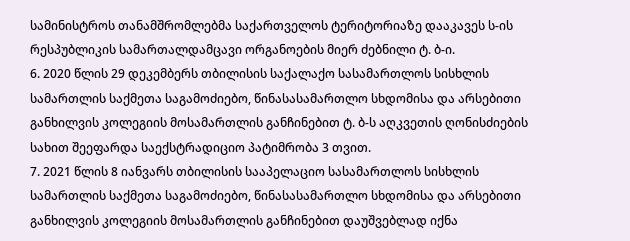სამინისტროს თანამშრომლებმა საქართველოს ტერიტორიაზე დააკავეს ს-ის რესპუბლიკის სამართალდამცავი ორგანოების მიერ ძებნილი ტ. ბ-ი.
6. 2020 წლის 29 დეკემბერს თბილისის საქალაქო სასამართლოს სისხლის სამართლის საქმეთა საგამოძიებო, წინასასამართლო სხდომისა და არსებითი განხილვის კოლეგიის მოსამართლის განჩინებით ტ. ბ-ს აღკვეთის ღონისძიების სახით შეეფარდა საექსტრადიციო პატიმრობა 3 თვით.
7. 2021 წლის 8 იანვარს თბილისის სააპელაციო სასამართლოს სისხლის სამართლის საქმეთა საგამოძიებო, წინასასამართლო სხდომისა და არსებითი განხილვის კოლეგიის მოსამართლის განჩინებით დაუშვებლად იქნა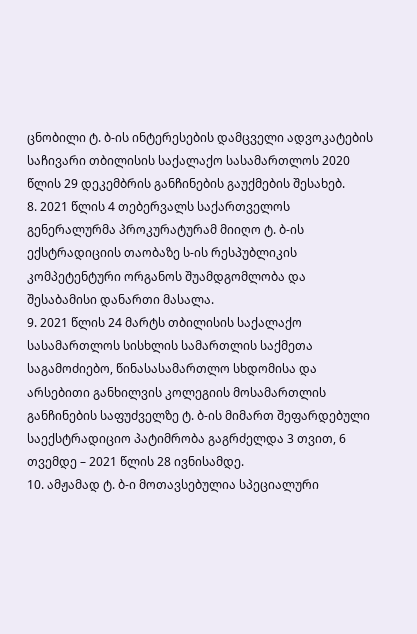ცნობილი ტ. ბ-ის ინტერესების დამცველი ადვოკატების საჩივარი თბილისის საქალაქო სასამართლოს 2020 წლის 29 დეკემბრის განჩინების გაუქმების შესახებ.
8. 2021 წლის 4 თებერვალს საქართველოს გენერალურმა პროკურატურამ მიიღო ტ. ბ-ის ექსტრადიციის თაობაზე ს-ის რესპუბლიკის კომპეტენტური ორგანოს შუამდგომლობა და შესაბამისი დანართი მასალა.
9. 2021 წლის 24 მარტს თბილისის საქალაქო სასამართლოს სისხლის სამართლის საქმეთა საგამოძიებო, წინასასამართლო სხდომისა და არსებითი განხილვის კოლეგიის მოსამართლის განჩინების საფუძველზე ტ. ბ-ის მიმართ შეფარდებული საექსტრადიციო პატიმრობა გაგრძელდა 3 თვით, 6 თვემდე – 2021 წლის 28 ივნისამდე.
10. ამჟამად ტ. ბ-ი მოთავსებულია სპეციალური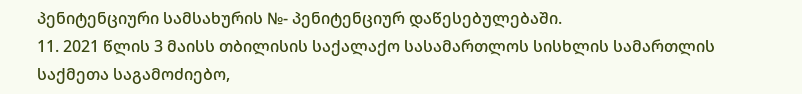პენიტენციური სამსახურის №- პენიტენციურ დაწესებულებაში.
11. 2021 წლის 3 მაისს თბილისის საქალაქო სასამართლოს სისხლის სამართლის საქმეთა საგამოძიებო,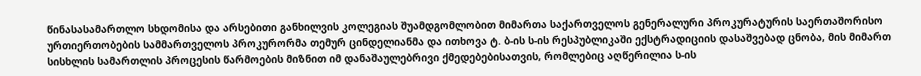წინასასამართლო სხდომისა და არსებითი განხილვის კოლეგიას შუამდგომლობით მიმართა საქართველოს გენერალური პროკურატურის საერთაშორისო ურთიერთობების სამმართველოს პროკურორმა თემურ ცინდელიანმა და ითხოვა ტ. ბ-ის ს-ის რესპუბლიკაში ექსტრადიციის დასაშვებად ცნობა, მის მიმართ სისხლის სამართლის პროცესის წარმოების მიზნით იმ დანაშაულებრივი ქმედებებისათვის, რომლებიც აღწერილია ს-ის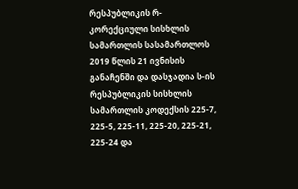რესპუბლიკის რ- კორექციული სისხლის სამართლის სასამართლოს 2019 წლის 21 ივნისის განაჩენში და დასჯადია ს-ის რესპუბლიკის სისხლის სამართლის კოდექსის 225-7, 225-5, 225-11, 225-20, 225-21, 225-24 და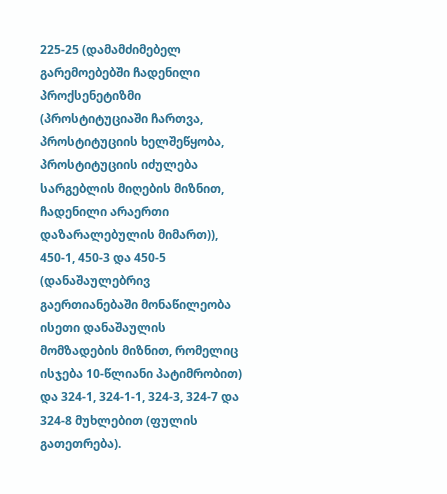225-25 (დამამძიმებელ გარემოებებში ჩადენილი პროქსენეტიზმი (პროსტიტუციაში ჩართვა, პროსტიტუციის ხელშეწყობა, პროსტიტუციის იძულება სარგებლის მიღების მიზნით, ჩადენილი არაერთი დაზარალებულის მიმართ)), 450-1, 450-3 და 450-5 (დანაშაულებრივ გაერთიანებაში მონაწილეობა ისეთი დანაშაულის მომზადების მიზნით, რომელიც ისჯება 10-წლიანი პატიმრობით) და 324-1, 324-1-1, 324-3, 324-7 და 324-8 მუხლებით (ფულის გათეთრება).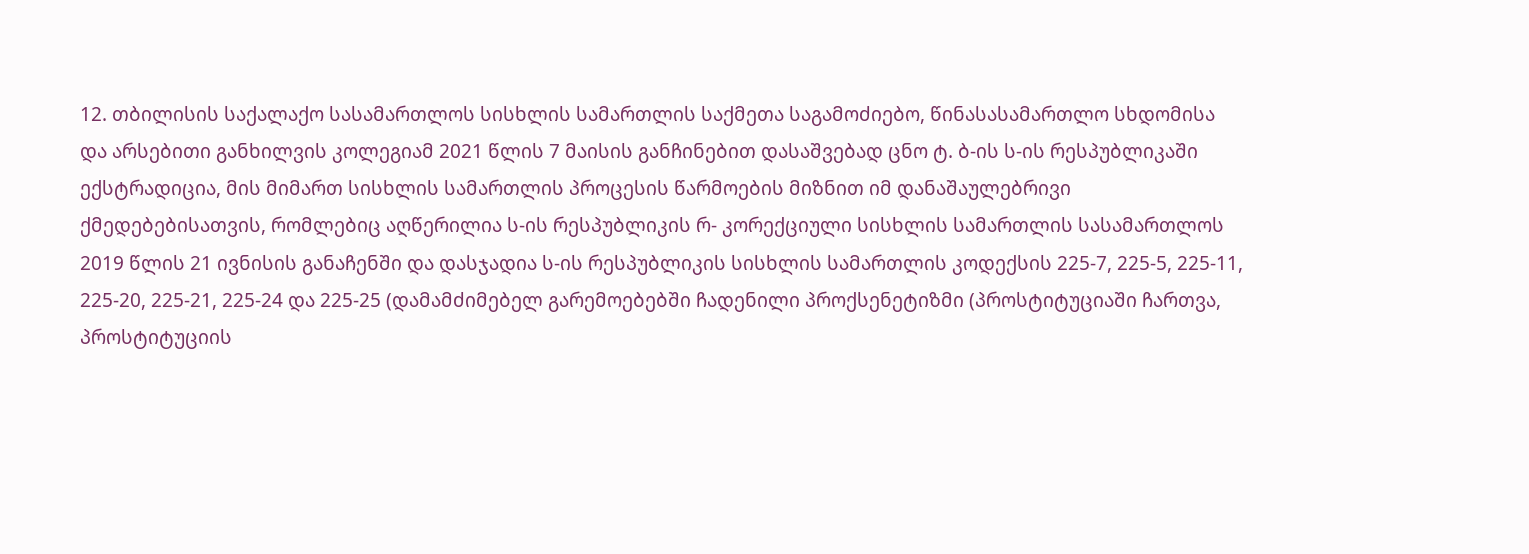12. თბილისის საქალაქო სასამართლოს სისხლის სამართლის საქმეთა საგამოძიებო, წინასასამართლო სხდომისა და არსებითი განხილვის კოლეგიამ 2021 წლის 7 მაისის განჩინებით დასაშვებად ცნო ტ. ბ-ის ს-ის რესპუბლიკაში ექსტრადიცია, მის მიმართ სისხლის სამართლის პროცესის წარმოების მიზნით იმ დანაშაულებრივი ქმედებებისათვის, რომლებიც აღწერილია ს-ის რესპუბლიკის რ- კორექციული სისხლის სამართლის სასამართლოს 2019 წლის 21 ივნისის განაჩენში და დასჯადია ს-ის რესპუბლიკის სისხლის სამართლის კოდექსის 225-7, 225-5, 225-11, 225-20, 225-21, 225-24 და 225-25 (დამამძიმებელ გარემოებებში ჩადენილი პროქსენეტიზმი (პროსტიტუციაში ჩართვა, პროსტიტუციის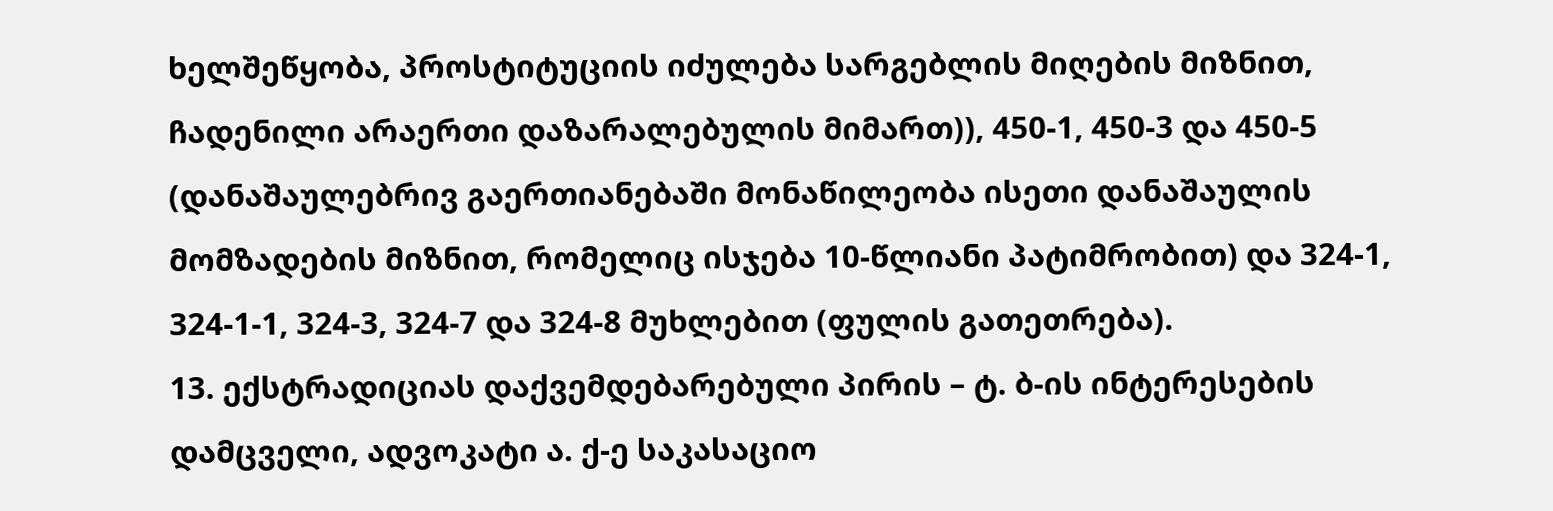ხელშეწყობა, პროსტიტუციის იძულება სარგებლის მიღების მიზნით, ჩადენილი არაერთი დაზარალებულის მიმართ)), 450-1, 450-3 და 450-5 (დანაშაულებრივ გაერთიანებაში მონაწილეობა ისეთი დანაშაულის მომზადების მიზნით, რომელიც ისჯება 10-წლიანი პატიმრობით) და 324-1, 324-1-1, 324-3, 324-7 და 324-8 მუხლებით (ფულის გათეთრება).
13. ექსტრადიციას დაქვემდებარებული პირის – ტ. ბ-ის ინტერესების დამცველი, ადვოკატი ა. ქ-ე საკასაციო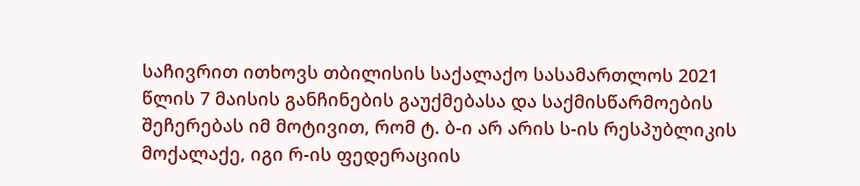საჩივრით ითხოვს თბილისის საქალაქო სასამართლოს 2021 წლის 7 მაისის განჩინების გაუქმებასა და საქმისწარმოების შეჩერებას იმ მოტივით, რომ ტ. ბ-ი არ არის ს-ის რესპუბლიკის მოქალაქე, იგი რ-ის ფედერაციის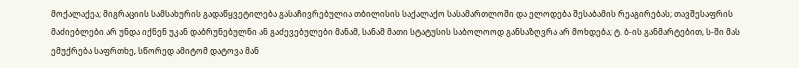მოქალაქეა; მიგრაციის სამსახურის გადაწყვეტილება გასაჩივრებულია თბილისის საქალაქო სასამართლოში და ელოდება შესაბამის რეაგირებას; თავშესაფრის მაძიებლები არ უნდა იქნენ უკან დაბრუნებულნი ან გაძევებულები მანამ, სანამ მათი სტატუსის საბოლოოდ განსაზღვრა არ მოხდება; ტ. ბ-ის განმარტებით, ს-ში მას ემუქრება საფრთხე, სწორედ ამიტომ დატოვა მან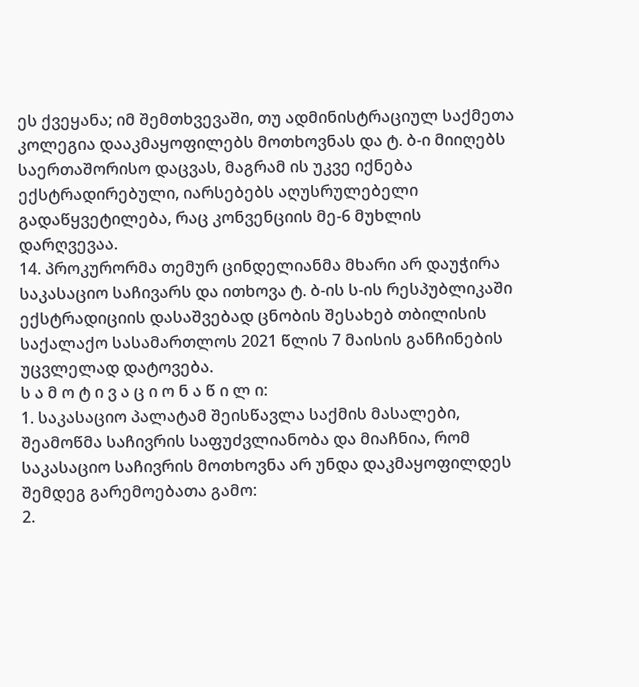ეს ქვეყანა; იმ შემთხვევაში, თუ ადმინისტრაციულ საქმეთა კოლეგია დააკმაყოფილებს მოთხოვნას და ტ. ბ-ი მიიღებს საერთაშორისო დაცვას, მაგრამ ის უკვე იქნება ექსტრადირებული, იარსებებს აღუსრულებელი გადაწყვეტილება, რაც კონვენციის მე-6 მუხლის დარღვევაა.
14. პროკურორმა თემურ ცინდელიანმა მხარი არ დაუჭირა საკასაციო საჩივარს და ითხოვა ტ. ბ-ის ს-ის რესპუბლიკაში ექსტრადიციის დასაშვებად ცნობის შესახებ თბილისის საქალაქო სასამართლოს 2021 წლის 7 მაისის განჩინების უცვლელად დატოვება.
ს ა მ ო ტ ი ვ ა ც ი ო ნ ა წ ი ლ ი:
1. საკასაციო პალატამ შეისწავლა საქმის მასალები, შეამოწმა საჩივრის საფუძვლიანობა და მიაჩნია, რომ საკასაციო საჩივრის მოთხოვნა არ უნდა დაკმაყოფილდეს შემდეგ გარემოებათა გამო:
2.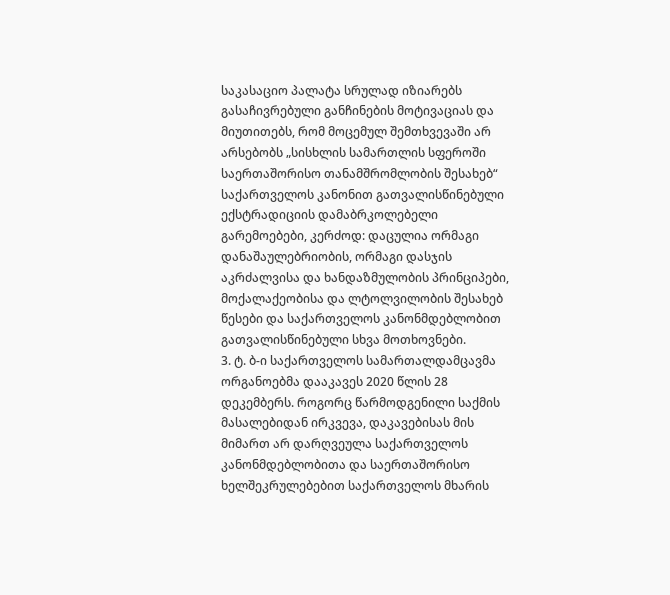საკასაციო პალატა სრულად იზიარებს გასაჩივრებული განჩინების მოტივაციას და მიუთითებს, რომ მოცემულ შემთხვევაში არ არსებობს „სისხლის სამართლის სფეროში საერთაშორისო თანამშრომლობის შესახებ“ საქართველოს კანონით გათვალისწინებული ექსტრადიციის დამაბრკოლებელი გარემოებები, კერძოდ: დაცულია ორმაგი დანაშაულებრიობის, ორმაგი დასჯის აკრძალვისა და ხანდაზმულობის პრინციპები, მოქალაქეობისა და ლტოლვილობის შესახებ წესები და საქართველოს კანონმდებლობით გათვალისწინებული სხვა მოთხოვნები.
3. ტ. ბ-ი საქართველოს სამართალდამცავმა ორგანოებმა დააკავეს 2020 წლის 28 დეკემბერს. როგორც წარმოდგენილი საქმის მასალებიდან ირკვევა, დაკავებისას მის მიმართ არ დარღვეულა საქართველოს კანონმდებლობითა და საერთაშორისო ხელშეკრულებებით საქართველოს მხარის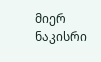მიერ ნაკისრი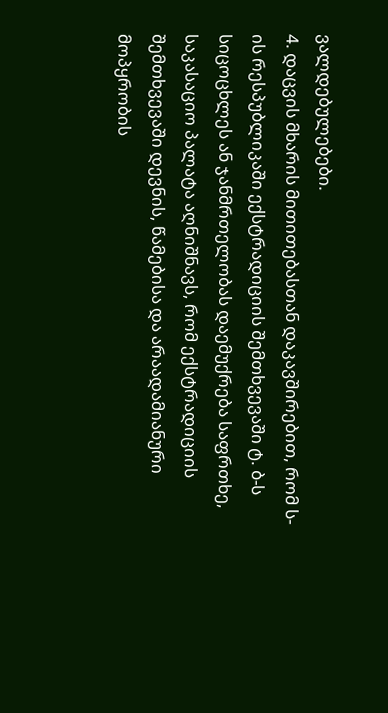ვალდებულებები.
4. დაცვის მხარის მითითებასთან დაკავშირებით, რომ ს-ის რესპუბლიკაში ექსტრადიციის შემთხვევაში ტ. ბ-ს სიცოცხლეს ან ჯანმრთელობას დაემუქრება საფრთხე, საკასაციო პალატა აღნიშნავს, რომ ექსტრადიციის შემთხვევაში დევნის, წამებისა და არაადამიანური მოპყრობის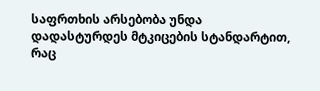საფრთხის არსებობა უნდა დადასტურდეს მტკიცების სტანდარტით, რაც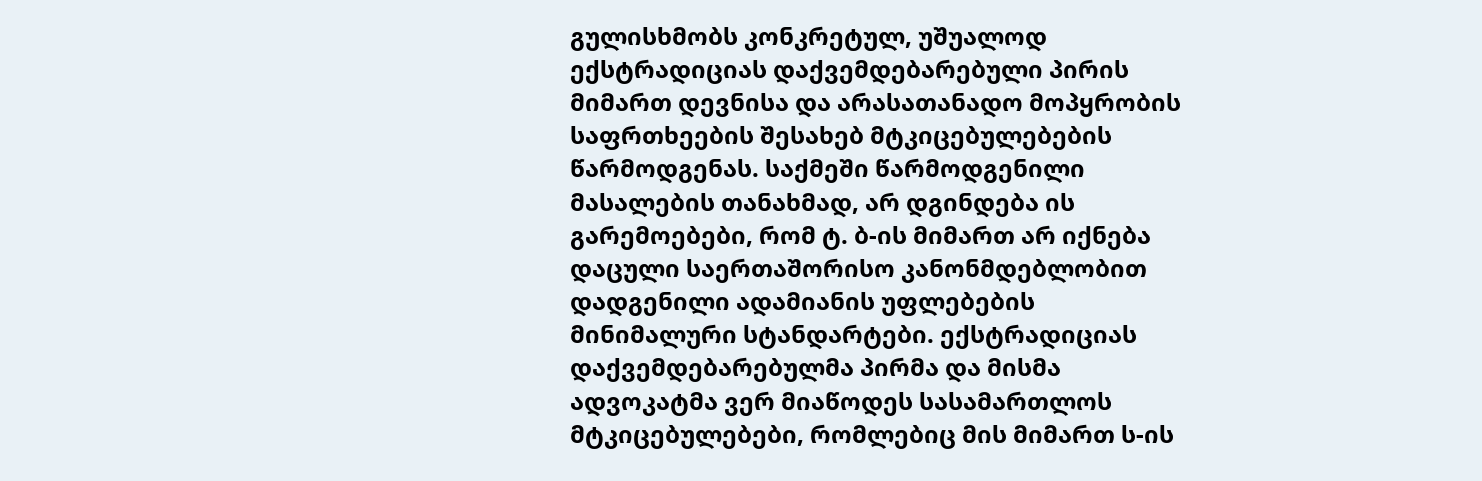გულისხმობს კონკრეტულ, უშუალოდ ექსტრადიციას დაქვემდებარებული პირის მიმართ დევნისა და არასათანადო მოპყრობის საფრთხეების შესახებ მტკიცებულებების წარმოდგენას. საქმეში წარმოდგენილი მასალების თანახმად, არ დგინდება ის გარემოებები, რომ ტ. ბ-ის მიმართ არ იქნება დაცული საერთაშორისო კანონმდებლობით დადგენილი ადამიანის უფლებების მინიმალური სტანდარტები. ექსტრადიციას დაქვემდებარებულმა პირმა და მისმა ადვოკატმა ვერ მიაწოდეს სასამართლოს მტკიცებულებები, რომლებიც მის მიმართ ს-ის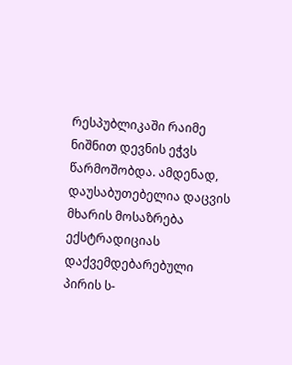რესპუბლიკაში რაიმე ნიშნით დევნის ეჭვს წარმოშობდა. ამდენად, დაუსაბუთებელია დაცვის მხარის მოსაზრება ექსტრადიციას დაქვემდებარებული პირის ს-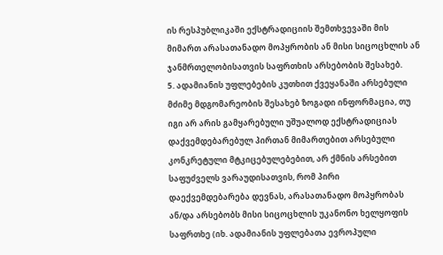ის რესპუბლიკაში ექსტრადიციის შემთხვევაში მის მიმართ არასათანადო მოპყრობის ან მისი სიცოცხლის ან ჯანმრთელობისათვის საფრთხის არსებობის შესახებ.
5. ადამიანის უფლებების კუთხით ქვეყანაში არსებული მძიმე მდგომარეობის შესახებ ზოგადი ინფორმაცია, თუ იგი არ არის გამყარებული უშუალოდ ექსტრადიციას დაქვემდებარებულ პირთან მიმართებით არსებული კონკრეტული მტკიცებულებებით, არ ქმნის არსებით საფუძველს ვარაუდისათვის, რომ პირი დაექვემდებარება დევნას, არასათანადო მოპყრობას ან/და არსებობს მისი სიცოცხლის უკანონო ხელყოფის საფრთხე (იხ. ადამიანის უფლებათა ევროპული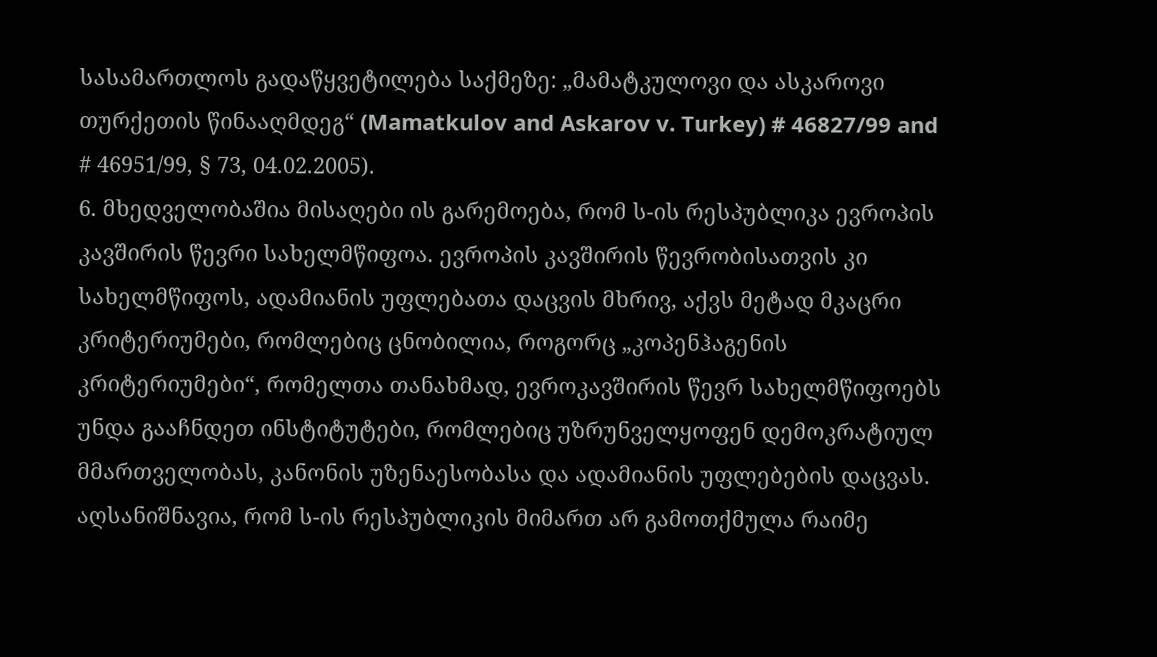სასამართლოს გადაწყვეტილება საქმეზე: „მამატკულოვი და ასკაროვი თურქეთის წინააღმდეგ“ (Mamatkulov and Askarov v. Turkey) # 46827/99 and # 46951/99, § 73, 04.02.2005).
6. მხედველობაშია მისაღები ის გარემოება, რომ ს-ის რესპუბლიკა ევროპის კავშირის წევრი სახელმწიფოა. ევროპის კავშირის წევრობისათვის კი სახელმწიფოს, ადამიანის უფლებათა დაცვის მხრივ, აქვს მეტად მკაცრი კრიტერიუმები, რომლებიც ცნობილია, როგორც „კოპენჰაგენის კრიტერიუმები“, რომელთა თანახმად, ევროკავშირის წევრ სახელმწიფოებს უნდა გააჩნდეთ ინსტიტუტები, რომლებიც უზრუნველყოფენ დემოკრატიულ მმართველობას, კანონის უზენაესობასა და ადამიანის უფლებების დაცვას. აღსანიშნავია, რომ ს-ის რესპუბლიკის მიმართ არ გამოთქმულა რაიმე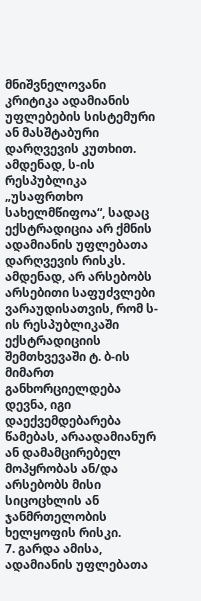მნიშვნელოვანი კრიტიკა ადამიანის უფლებების სისტემური ან მასშტაბური დარღვევის კუთხით. ამდენად, ს-ის რესპუბლიკა „უსაფრთხო სახელმწიფოა“, სადაც ექსტრადიცია არ ქმნის ადამიანის უფლებათა დარღვევის რისკს. ამდენად, არ არსებობს არსებითი საფუძვლები ვარაუდისათვის, რომ ს-ის რესპუბლიკაში ექსტრადიციის შემთხვევაში ტ. ბ-ის მიმართ განხორციელდება დევნა, იგი დაექვემდებარება წამებას, არაადამიანურ ან დამამცირებელ მოპყრობას ან/და არსებობს მისი სიცოცხლის ან ჯანმრთელობის ხელყოფის რისკი.
7. გარდა ამისა, ადამიანის უფლებათა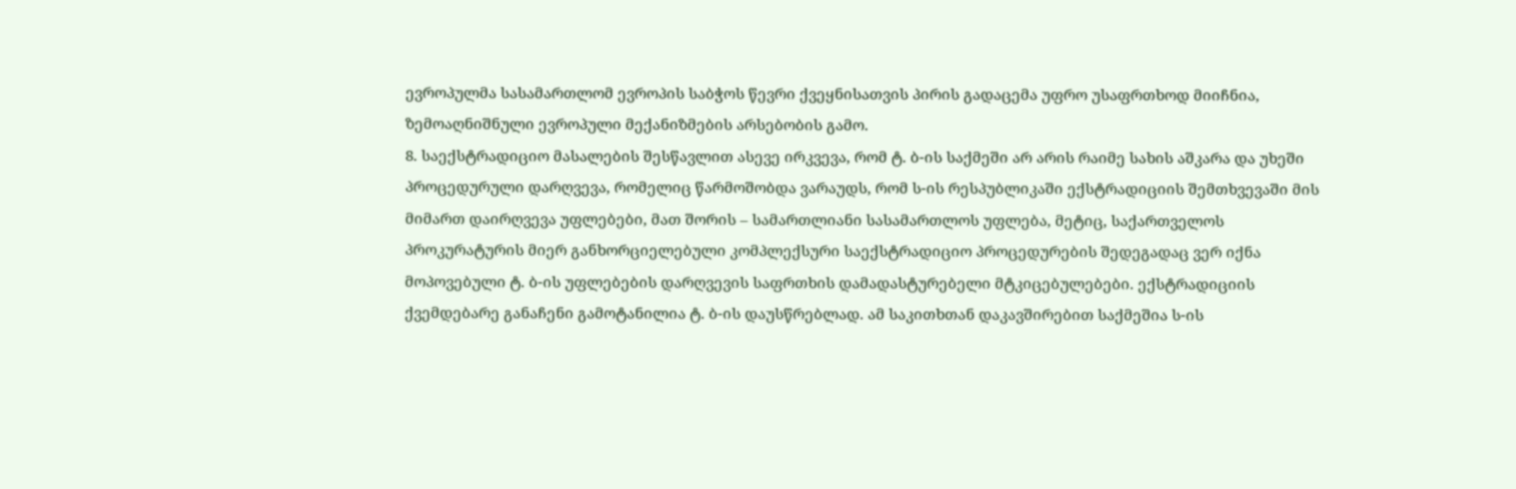ევროპულმა სასამართლომ ევროპის საბჭოს წევრი ქვეყნისათვის პირის გადაცემა უფრო უსაფრთხოდ მიიჩნია, ზემოაღნიშნული ევროპული მექანიზმების არსებობის გამო.
8. საექსტრადიციო მასალების შესწავლით ასევე ირკვევა, რომ ტ. ბ-ის საქმეში არ არის რაიმე სახის აშკარა და უხეში პროცედურული დარღვევა, რომელიც წარმოშობდა ვარაუდს, რომ ს-ის რესპუბლიკაში ექსტრადიციის შემთხვევაში მის მიმართ დაირღვევა უფლებები, მათ შორის – სამართლიანი სასამართლოს უფლება, მეტიც, საქართველოს პროკურატურის მიერ განხორციელებული კომპლექსური საექსტრადიციო პროცედურების შედეგადაც ვერ იქნა მოპოვებული ტ. ბ-ის უფლებების დარღვევის საფრთხის დამადასტურებელი მტკიცებულებები. ექსტრადიციის ქვემდებარე განაჩენი გამოტანილია ტ. ბ-ის დაუსწრებლად. ამ საკითხთან დაკავშირებით საქმეშია ს-ის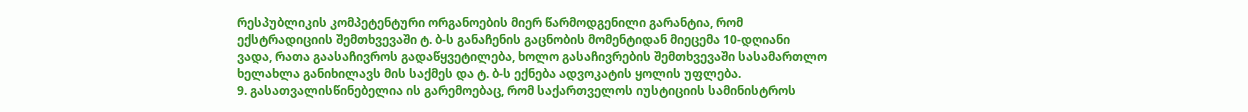რესპუბლიკის კომპეტენტური ორგანოების მიერ წარმოდგენილი გარანტია, რომ ექსტრადიციის შემთხვევაში ტ. ბ-ს განაჩენის გაცნობის მომენტიდან მიეცემა 10-დღიანი ვადა, რათა გაასაჩივროს გადაწყვეტილება, ხოლო გასაჩივრების შემთხვევაში სასამართლო ხელახლა განიხილავს მის საქმეს და ტ. ბ-ს ექნება ადვოკატის ყოლის უფლება.
9. გასათვალისწინებელია ის გარემოებაც, რომ საქართველოს იუსტიციის სამინისტროს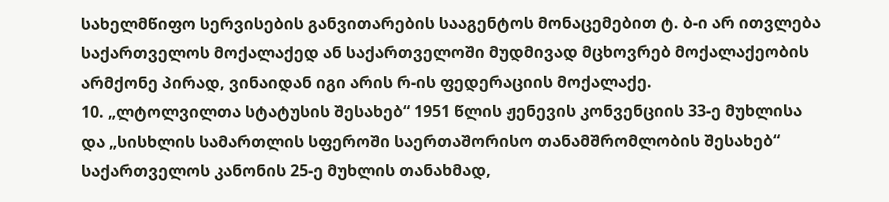სახელმწიფო სერვისების განვითარების სააგენტოს მონაცემებით ტ. ბ-ი არ ითვლება საქართველოს მოქალაქედ ან საქართველოში მუდმივად მცხოვრებ მოქალაქეობის არმქონე პირად, ვინაიდან იგი არის რ-ის ფედერაციის მოქალაქე.
10. „ლტოლვილთა სტატუსის შესახებ“ 1951 წლის ჟენევის კონვენციის 33-ე მუხლისა და „სისხლის სამართლის სფეროში საერთაშორისო თანამშრომლობის შესახებ“ საქართველოს კანონის 25-ე მუხლის თანახმად,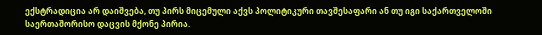ექსტრადიცია არ დაიშვება, თუ პირს მიცემული აქვს პოლიტიკური თავშესაფარი ან თუ იგი საქართველოში საერთაშორისო დაცვის მქონე პირია.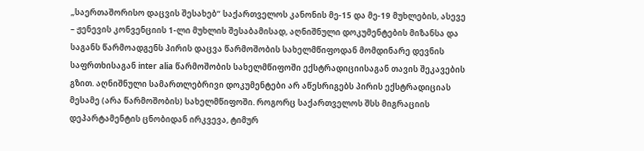„საერთაშორისო დაცვის შესახებ“ საქართველოს კანონის მე-15 და მე-19 მუხლების, ასევე – ჟენევის კონვენციის 1-ლი მუხლის შესაბამისად, აღნიშნული დოკუმენტების მიზანსა და საგანს წარმოადგენს პირის დაცვა წარმოშობის სახელმწიფოდან მომდინარე დევნის საფრთხისაგან inter alia წარმოშობის სახელმწიფოში ექსტრადიციისაგან თავის შეკავების გზით. აღნიშნული სამართლებრივი დოკუმენტები არ აწესრიგებს პირის ექსტრადიციას მესამე (არა წარმოშობის) სახელმწიფოში. როგორც საქართველოს შსს მიგრაციის დეპარტამენტის ცნობიდან ირკვევა, ტიმურ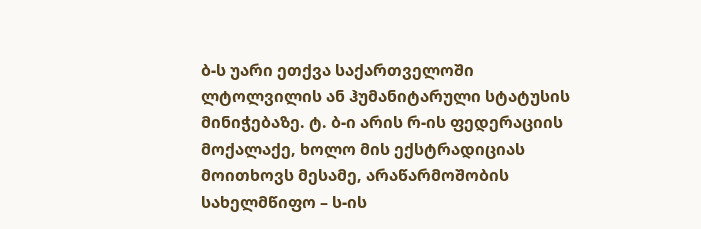ბ-ს უარი ეთქვა საქართველოში ლტოლვილის ან ჰუმანიტარული სტატუსის მინიჭებაზე. ტ. ბ-ი არის რ-ის ფედერაციის მოქალაქე, ხოლო მის ექსტრადიციას მოითხოვს მესამე, არაწარმოშობის სახელმწიფო – ს-ის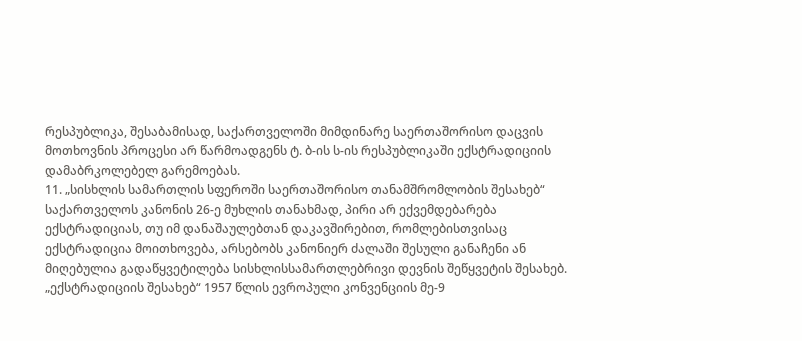რესპუბლიკა, შესაბამისად, საქართველოში მიმდინარე საერთაშორისო დაცვის მოთხოვნის პროცესი არ წარმოადგენს ტ. ბ-ის ს-ის რესპუბლიკაში ექსტრადიციის დამაბრკოლებელ გარემოებას.
11. „სისხლის სამართლის სფეროში საერთაშორისო თანამშრომლობის შესახებ“ საქართველოს კანონის 26-ე მუხლის თანახმად, პირი არ ექვემდებარება ექსტრადიციას, თუ იმ დანაშაულებთან დაკავშირებით, რომლებისთვისაც ექსტრადიცია მოითხოვება, არსებობს კანონიერ ძალაში შესული განაჩენი ან მიღებულია გადაწყვეტილება სისხლისსამართლებრივი დევნის შეწყვეტის შესახებ. „ექსტრადიციის შესახებ“ 1957 წლის ევროპული კონვენციის მე-9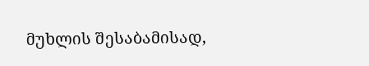მუხლის შესაბამისად,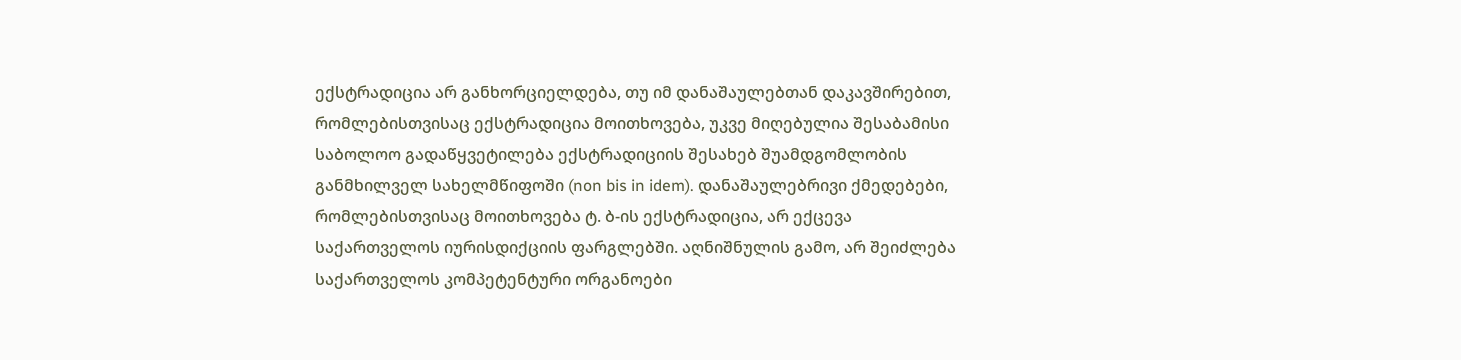ექსტრადიცია არ განხორციელდება, თუ იმ დანაშაულებთან დაკავშირებით, რომლებისთვისაც ექსტრადიცია მოითხოვება, უკვე მიღებულია შესაბამისი საბოლოო გადაწყვეტილება ექსტრადიციის შესახებ შუამდგომლობის განმხილველ სახელმწიფოში (non bis in idem). დანაშაულებრივი ქმედებები, რომლებისთვისაც მოითხოვება ტ. ბ-ის ექსტრადიცია, არ ექცევა საქართველოს იურისდიქციის ფარგლებში. აღნიშნულის გამო, არ შეიძლება საქართველოს კომპეტენტური ორგანოები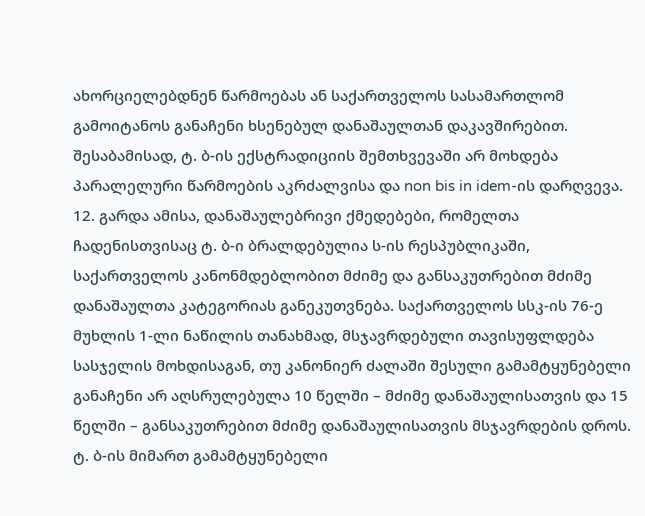ახორციელებდნენ წარმოებას ან საქართველოს სასამართლომ გამოიტანოს განაჩენი ხსენებულ დანაშაულთან დაკავშირებით. შესაბამისად, ტ. ბ-ის ექსტრადიციის შემთხვევაში არ მოხდება პარალელური წარმოების აკრძალვისა და non bis in idem-ის დარღვევა.
12. გარდა ამისა, დანაშაულებრივი ქმედებები, რომელთა ჩადენისთვისაც ტ. ბ-ი ბრალდებულია ს-ის რესპუბლიკაში, საქართველოს კანონმდებლობით მძიმე და განსაკუთრებით მძიმე დანაშაულთა კატეგორიას განეკუთვნება. საქართველოს სსკ-ის 76-ე მუხლის 1-ლი ნაწილის თანახმად, მსჯავრდებული თავისუფლდება სასჯელის მოხდისაგან, თუ კანონიერ ძალაში შესული გამამტყუნებელი განაჩენი არ აღსრულებულა 10 წელში – მძიმე დანაშაულისათვის და 15 წელში – განსაკუთრებით მძიმე დანაშაულისათვის მსჯავრდების დროს. ტ. ბ-ის მიმართ გამამტყუნებელი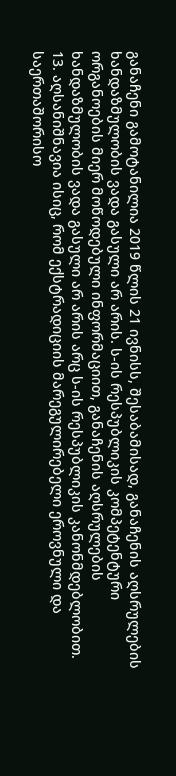განაჩენი გამოტანილია 2019 წლის 21 ივნისს, შესაბამისად, განაჩენის აღსრულების ხანდაზმულობის ვადა გასული არ არის. ს-ის რესპუბლიკის კომპეტენტური ორგანოების მიერ მოწოდებული ინფორმაციით, განაჩენის აღსრულების ხანდაზმულობის ვადა გასული არ არის არც ს-ის რესპუბლიკის კანონმდებლობით.
13. აღსანიშნავია ისიც, რომ ექსტრადიციის მარეგულირებელი ეროვნული და საერთაშორისო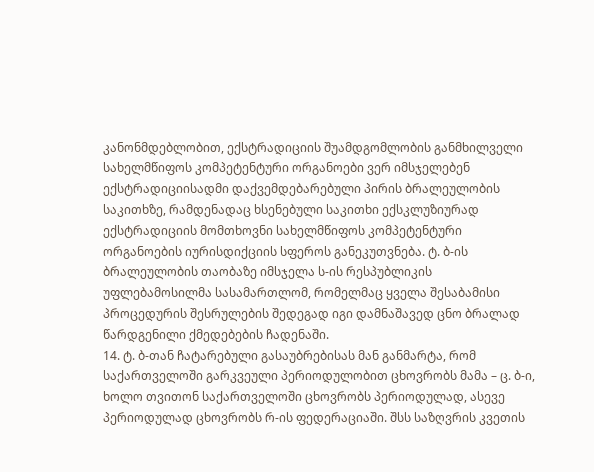კანონმდებლობით, ექსტრადიციის შუამდგომლობის განმხილველი სახელმწიფოს კომპეტენტური ორგანოები ვერ იმსჯელებენ ექსტრადიციისადმი დაქვემდებარებული პირის ბრალეულობის საკითხზე, რამდენადაც ხსენებული საკითხი ექსკლუზიურად ექსტრადიციის მომთხოვნი სახელმწიფოს კომპეტენტური ორგანოების იურისდიქციის სფეროს განეკუთვნება. ტ. ბ-ის ბრალეულობის თაობაზე იმსჯელა ს-ის რესპუბლიკის უფლებამოსილმა სასამართლომ, რომელმაც ყველა შესაბამისი პროცედურის შესრულების შედეგად იგი დამნაშავედ ცნო ბრალად წარდგენილი ქმედებების ჩადენაში.
14. ტ. ბ-თან ჩატარებული გასაუბრებისას მან განმარტა, რომ საქართველოში გარკვეული პერიოდულობით ცხოვრობს მამა – ც. ბ-ი, ხოლო თვითონ საქართველოში ცხოვრობს პერიოდულად, ასევე პერიოდულად ცხოვრობს რ-ის ფედერაციაში. შსს საზღვრის კვეთის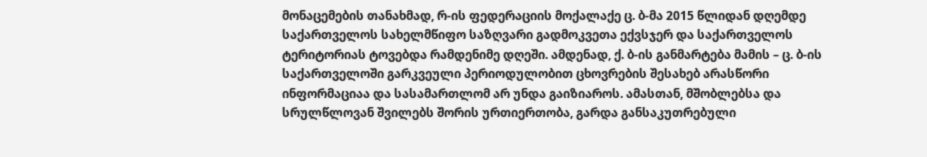მონაცემების თანახმად, რ-ის ფედერაციის მოქალაქე ც. ბ-მა 2015 წლიდან დღემდე საქართველოს სახელმწიფო საზღვარი გადმოკვეთა ექვსჯერ და საქართველოს ტერიტორიას ტოვებდა რამდენიმე დღეში. ამდენად, ქ. ბ-ის განმარტება მამის – ც. ბ-ის საქართველოში გარკვეული პერიოდულობით ცხოვრების შესახებ არასწორი ინფორმაციაა და სასამართლომ არ უნდა გაიზიაროს. ამასთან, მშობლებსა და სრულწლოვან შვილებს შორის ურთიერთობა, გარდა განსაკუთრებული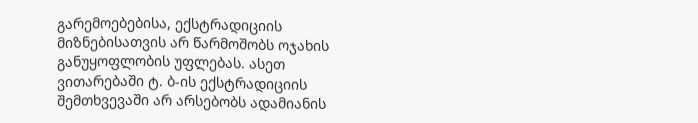გარემოებებისა, ექსტრადიციის მიზნებისათვის არ წარმოშობს ოჯახის განუყოფლობის უფლებას. ასეთ ვითარებაში ტ. ბ-ის ექსტრადიციის შემთხვევაში არ არსებობს ადამიანის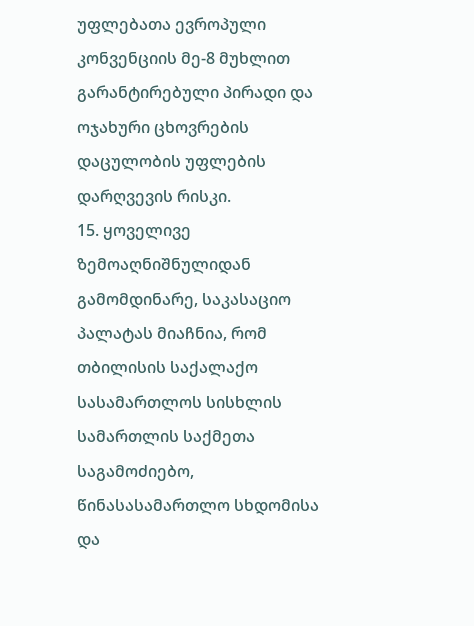უფლებათა ევროპული კონვენციის მე-8 მუხლით გარანტირებული პირადი და ოჯახური ცხოვრების დაცულობის უფლების დარღვევის რისკი.
15. ყოველივე ზემოაღნიშნულიდან გამომდინარე, საკასაციო პალატას მიაჩნია, რომ თბილისის საქალაქო სასამართლოს სისხლის სამართლის საქმეთა საგამოძიებო, წინასასამართლო სხდომისა და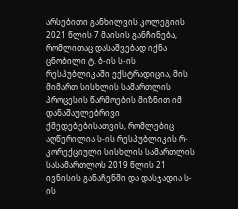არსებითი განხილვის კოლეგიის 2021 წლის 7 მაისის განჩინება, რომლითაც დასაშვებად იქნა ცნობილი ტ. ბ-ის ს-ის რესპუბლიკაში ექსტრადიცია, მის მიმართ სისხლის სამართლის პროცესის წარმოების მიზნით იმ დანაშაულებრივი ქმედებებისათვის, რომლებიც აღწერილია ს-ის რესპუბლიკის რ- კორექციული სისხლის სამართლის სასამართლოს 2019 წლის 21 ივნისის განაჩენში და დასჯადია ს-ის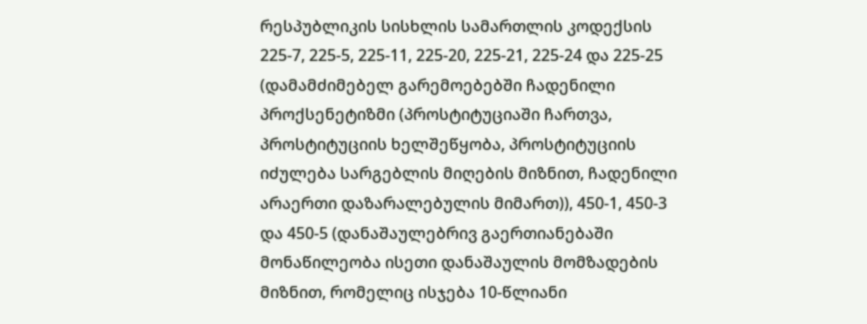რესპუბლიკის სისხლის სამართლის კოდექსის 225-7, 225-5, 225-11, 225-20, 225-21, 225-24 და 225-25 (დამამძიმებელ გარემოებებში ჩადენილი პროქსენეტიზმი (პროსტიტუციაში ჩართვა, პროსტიტუციის ხელშეწყობა, პროსტიტუციის იძულება სარგებლის მიღების მიზნით, ჩადენილი არაერთი დაზარალებულის მიმართ)), 450-1, 450-3 და 450-5 (დანაშაულებრივ გაერთიანებაში მონაწილეობა ისეთი დანაშაულის მომზადების მიზნით, რომელიც ისჯება 10-წლიანი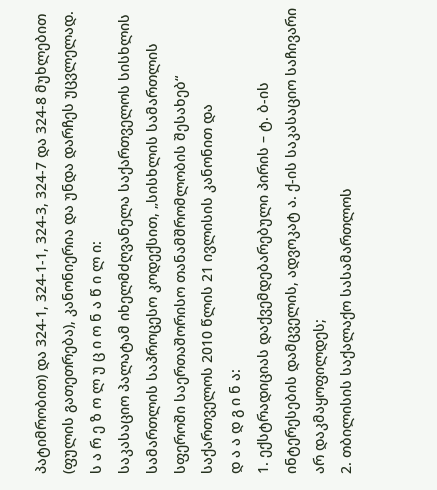პატიმრობით) და 324-1, 324-1-1, 324-3, 324-7 და 324-8 მუხლებით (ფულის გათეთრება), კანონიერია და უნდა დარჩეს უცვლელად.
ს ა რ ე ზ ო ლ უ ც ი ო ნ ა წ ი ლ ი:
საკასაციო პალატამ იხელმძღვანელა საქართველოს სისხლის სამართლის საპროცესო კოდექსით, „სისხლის სამართლის სფეროში საერთაშორისო თანამშრომლობის შესახებ“ საქართველოს 2010 წლის 21 ივლისის კანონით და
დ ა ა დ გ ი ნ ა:
1. ექსტრადიციას დაქვემდებარებული პირის – ტ. ბ-ის ინტერესების დამცველის, ადვოკატ ა. ქ-ის საკასაციო საჩივარი არ დაკმაყოფილდეს;
2. თბილისის საქალაქო სასამართლოს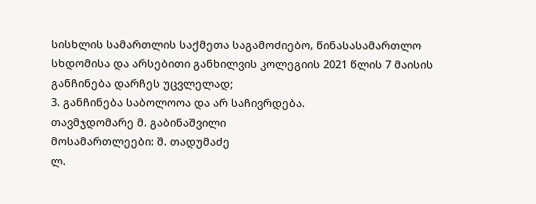სისხლის სამართლის საქმეთა საგამოძიებო, წინასასამართლო სხდომისა და არსებითი განხილვის კოლეგიის 2021 წლის 7 მაისის განჩინება დარჩეს უცვლელად;
3. განჩინება საბოლოოა და არ საჩივრდება.
თავმჯდომარე მ. გაბინაშვილი
მოსამართლეები: შ. თადუმაძე
ლ.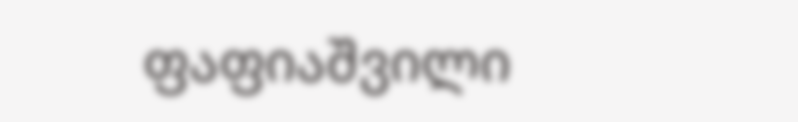ფაფიაშვილი